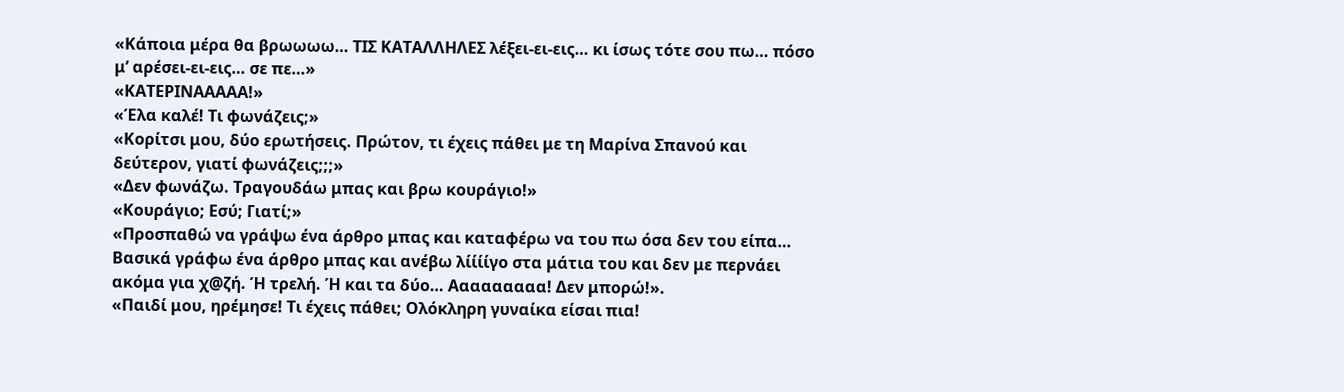«Κάποια μέρα θα βρωωωω… ΤΙΣ ΚΑΤΑΛΛΗΛΕΣ λέξει-ει-εις… κι ίσως τότε σου πω… πόσο μ’ αρέσει-ει-εις… σε πε…»
«ΚΑΤΕΡΙΝΑΑΑΑΑ!»
«Έλα καλέ! Τι φωνάζεις;»
«Κορίτσι μου, δύο ερωτήσεις. Πρώτον, τι έχεις πάθει με τη Μαρίνα Σπανού και δεύτερον, γιατί φωνάζεις;;;»
«Δεν φωνάζω. Τραγουδάω μπας και βρω κουράγιο!»
«Κουράγιο; Εσύ; Γιατί;»
«Προσπαθώ να γράψω ένα άρθρο μπας και καταφέρω να του πω όσα δεν του είπα… Βασικά γράφω ένα άρθρο μπας και ανέβω λίίίίγο στα μάτια του και δεν με περνάει ακόμα για χ@ζή. Ή τρελή. Ή και τα δύο… Ααααααααα! Δεν μπορώ!».
«Παιδί μου, ηρέμησε! Τι έχεις πάθει; Ολόκληρη γυναίκα είσαι πια!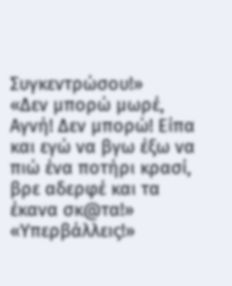Συγκεντρώσου!»
«Δεν μπορώ μωρέ, Αγνή! Δεν μπορώ! Είπα και εγώ να βγω έξω να πιώ ένα ποτήρι κρασί, βρε αδερφέ και τα έκανα σκ@τα!»
«Υπερβάλλεις!»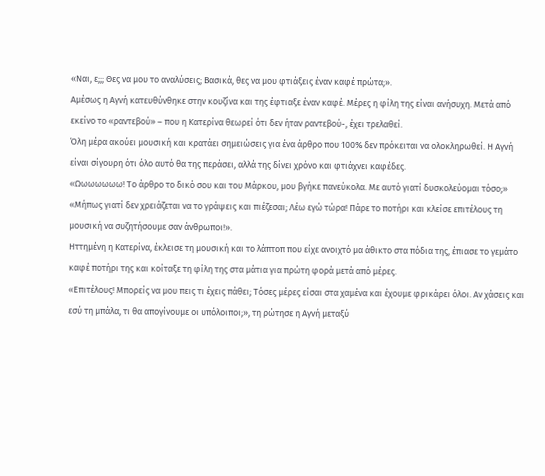«Ναι, ε;;; Θες να μου το αναλύσεις; Βασικά, θες να μου φτιάξεις έναν καφέ πρώτα;».
Αμέσως η Αγνή κατευθύνθηκε στην κουζίνα και της έφτιαξε έναν καφέ. Μέρες η φίλη της είναι ανήσυχη. Μετά από εκείνο το «ραντεβού» – που η Κατερίνα θεωρεί ότι δεν ήταν ραντεβού-, έχει τρελαθεί.
Όλη μέρα ακούει μουσική και κρατάει σημειώσεις για ένα άρθρο που 100% δεν πρόκειται να ολοκληρωθεί. Η Αγνή είναι σίγουρη ότι όλο αυτό θα της περάσει, αλλά της δίνει χρόνο και φτιάχνει καφέδες.
«Ωωωωωωω! Το άρθρο το δικό σου και του Μάρκου, μου βγήκε πανεύκολα. Με αυτό γιατί δυσκολεύομαι τόσο;»
«Μήπως γιατί δεν χρειάζεται να το γράψεις και πιέζεσαι; Λέω εγώ τώρα! Πάρε το ποτήρι και κλείσε επιτέλους τη μουσική να συζητήσουμε σαν άνθρωποι!».
Ηττημένη η Κατερίνα, έκλεισε τη μουσική και το λάπτοπ που είχε ανοιχτό μα άθικτο στα πόδια της, έπιασε το γεμάτο καφέ ποτήρι της και κοίταξε τη φίλη της στα μάτια για πρώτη φορά μετά από μέρες.
«Επιτέλους! Μπορείς να μου πεις τι έχεις πάθει; Τόσες μέρες είσαι στα χαμένα και έχουμε φρικάρει όλοι. Αν χάσεις και εσύ τη μπάλα, τι θα απογίνουμε οι υπόλοιποι;», τη ρώτησε η Αγνή μεταξύ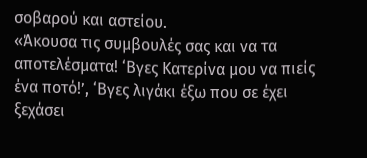σοβαρού και αστείου.
«Άκουσα τις συμβουλές σας και να τα αποτελέσματα! ‘Βγες Κατερίνα μου να πιείς ένα ποτό!’, ‘Βγες λιγάκι έξω που σε έχει ξεχάσει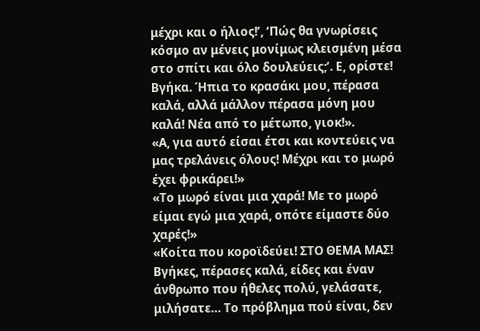μέχρι και ο ήλιος!’, ‘Πώς θα γνωρίσεις κόσμο αν μένεις μονίμως κλεισμένη μέσα στο σπίτι και όλο δουλεύεις;’. Ε, ορίστε! Βγήκα. Ήπια το κρασάκι μου, πέρασα καλά, αλλά μάλλον πέρασα μόνη μου καλά! Νέα από το μέτωπο, γιοκ!».
«Α, για αυτό είσαι έτσι και κοντεύεις να μας τρελάνεις όλους! Μέχρι και το μωρό έχει φρικάρει!»
«Το μωρό είναι μια χαρά! Με το μωρό είμαι εγώ μια χαρά, οπότε είμαστε δύο χαρές!»
«Κοίτα που κοροϊδεύει! ΣΤΟ ΘΕΜΑ ΜΑΣ! Βγήκες, πέρασες καλά, είδες και έναν άνθρωπο που ήθελες πολύ, γελάσατε, μιλήσατε… Το πρόβλημα πού είναι, δεν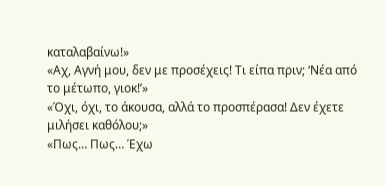καταλαβαίνω!»
«Αχ, Αγνή μου, δεν με προσέχεις! Τι είπα πριν; ‘Νέα από το μέτωπο, γιοκ!’»
«Όχι, όχι, το άκουσα, αλλά το προσπέρασα! Δεν έχετε μιλήσει καθόλου;»
«Πως… Πως… Έχω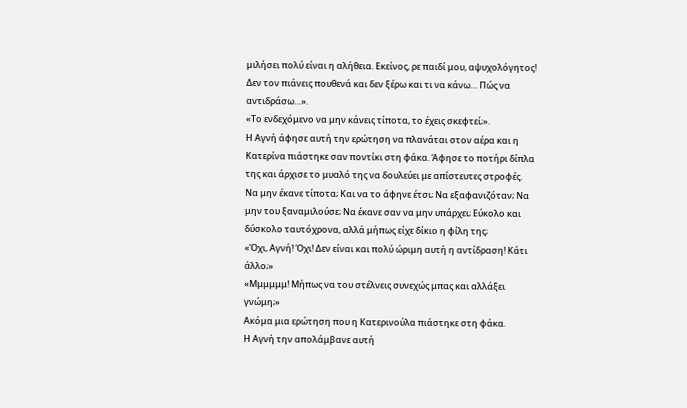μιλήσει πολύ είναι η αλήθεια. Εκείνος, ρε παιδί μου, αψυχολόγητος! Δεν τον πιάνεις πουθενά και δεν ξέρω και τι να κάνω… Πώς να αντιδράσω…».
«Το ενδεχόμενο να μην κάνεις τίποτα, το έχεις σκεφτεί;».
Η Αγνή άφησε αυτή την ερώτηση να πλανάται στον αέρα και η Κατερίνα πιάστηκε σαν ποντίκι στη φάκα. Άφησε το ποτήρι δίπλα της και άρχισε το μυαλό της να δουλεύει με απίστευτες στροφές.
Να μην έκανε τίποτα; Και να το άφηνε έτσι; Να εξαφανιζόταν; Να μην του ξαναμιλούσε; Να έκανε σαν να μην υπάρχει; Εύκολο και δύσκολο ταυτόχρονα, αλλά μήπως είχε δίκιο η φίλη της;
«Όχι, Αγνή! Όχι! Δεν είναι και πολύ ώριμη αυτή η αντίδραση! Κάτι άλλο;»
«Μμμμμμ! Μήπως να του στέλνεις συνεχώς μπας και αλλάξει γνώμη;»
Ακόμα μια ερώτηση που η Κατερινούλα πιάστηκε στη φάκα.
Η Αγνή την απολάμβανε αυτή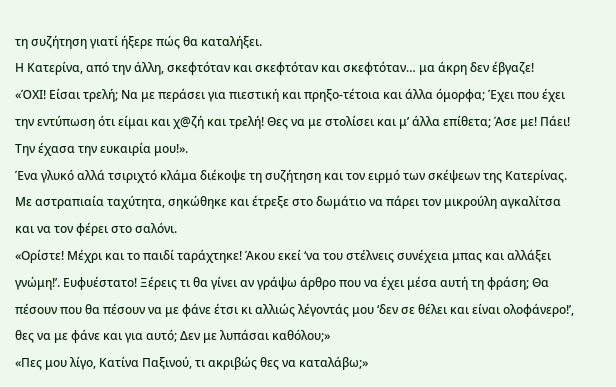τη συζήτηση γιατί ήξερε πώς θα καταλήξει.
Η Κατερίνα, από την άλλη, σκεφτόταν και σκεφτόταν και σκεφτόταν… μα άκρη δεν έβγαζε!
«ΌΧΙ! Είσαι τρελή; Να με περάσει για πιεστική και πρηξο-τέτοια και άλλα όμορφα; Έχει που έχει την εντύπωση ότι είμαι και χ@ζή και τρελή! Θες να με στολίσει και μ’ άλλα επίθετα; Άσε με! Πάει! Την έχασα την ευκαιρία μου!».
Ένα γλυκό αλλά τσιριχτό κλάμα διέκοψε τη συζήτηση και τον ειρμό των σκέψεων της Κατερίνας. Με αστραπιαία ταχύτητα, σηκώθηκε και έτρεξε στο δωμάτιο να πάρει τον μικρούλη αγκαλίτσα και να τον φέρει στο σαλόνι.
«Ορίστε! Μέχρι και το παιδί ταράχτηκε! Άκου εκεί ‘να του στέλνεις συνέχεια μπας και αλλάξει γνώμη!’. Ευφυέστατο! Ξέρεις τι θα γίνει αν γράψω άρθρο που να έχει μέσα αυτή τη φράση; Θα πέσουν που θα πέσουν να με φάνε έτσι κι αλλιώς λέγοντάς μου ‘δεν σε θέλει και είναι ολοφάνερο!’, θες να με φάνε και για αυτό; Δεν με λυπάσαι καθόλου;»
«Πες μου λίγο, Κατίνα Παξινού, τι ακριβώς θες να καταλάβω;»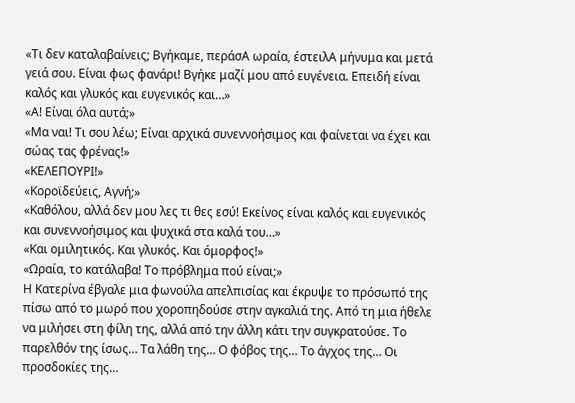«Τι δεν καταλαβαίνεις; Βγήκαμε, περάσΑ ωραία, έστειλΑ μήνυμα και μετά γειά σου. Είναι φως φανάρι! Βγήκε μαζί μου από ευγένεια. Επειδή είναι καλός και γλυκός και ευγενικός και…»
«Α! Είναι όλα αυτά;»
«Μα ναι! Τι σου λέω; Είναι αρχικά συνεννοήσιμος και φαίνεται να έχει και σώας τας φρένας!»
«ΚΕΛΕΠΟΥΡΙ!»
«Κοροϊδεύεις, Αγνή;»
«Καθόλου, αλλά δεν μου λες τι θες εσύ! Εκείνος είναι καλός και ευγενικός και συνεννοήσιμος και ψυχικά στα καλά του…»
«Και ομιλητικός. Και γλυκός. Και όμορφος!»
«Ωραία, το κατάλαβα! Το πρόβλημα πού είναι;»
Η Κατερίνα έβγαλε μια φωνούλα απελπισίας και έκρυψε το πρόσωπό της πίσω από το μωρό που χοροπηδούσε στην αγκαλιά της. Από τη μια ήθελε να μιλήσει στη φίλη της, αλλά από την άλλη κάτι την συγκρατούσε. Το παρελθόν της ίσως… Τα λάθη της… Ο φόβος της… Το άγχος της… Οι προσδοκίες της…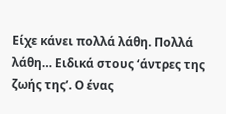Είχε κάνει πολλά λάθη. Πολλά λάθη… Ειδικά στους ‘άντρες της ζωής της’. Ο ένας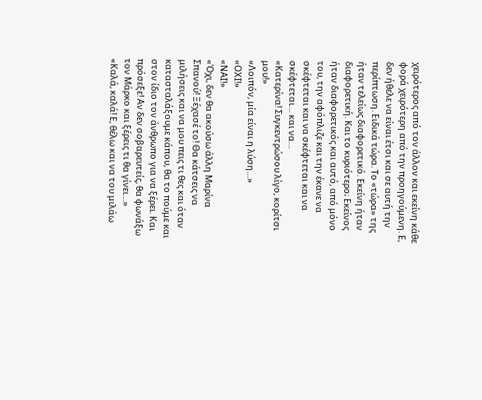χειρότερος από τον άλλον και εκείνη κάθε φορά χειρότερη από την προηγούμενη. Ε, δεν ήθελε να είναι έτσι και σε αυτή την περίπτωση. Ειδικά τώρα. Το «τώρα» της ήταν τελείως διαφορετικό. Εκείνη ήταν διαφορετική. Και το κυριότερο; Εκείνος ήταν διαφορετικός και αυτό, από μόνο του, την αφόπλιζε και την έκανε να σκέφτεται και να σκέφτεται και να σκέφτεται… και να…
«Κατερίνα! Συγκεντρώσου λίγο, κορίτσι μου!»
«Λοιπόν, μία είναι η λύση…»
«ΟΧΙ!»
«ΝΑΙ!»
«Όχι, δεν θα ακούσω άλλη Μαρίνα Σπανού! Ξέχασέ το! Θα κάτσεις να μιλήσεις και να μου πεις τι θες και όταν κατασταλάξουμε κάπου, θα το πούμε και στον ίδιο τον άνθρωπο για να ξέρει. Και πρόσεξε! Αν δεν σοβαρευτείς, θα φωνάξω τον Μάρκο και ξέρεις τι θα γίνει…»
«Καλά, καλά! Ε, θέλω και να του μιλάω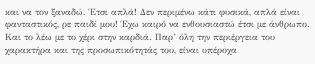και να τον ξαναδώ. Έτσι απλά! Δεν περιμένω κάτι φυσικά, απλά είναι φανταστικός, ρε παιδί μου! Έχω καιρό να ενθουσιαστώ έτσι με άνθρωπο. Και το λέω με το χέρι στην καρδιά. Παρ’ όλη την περιέργεια του χαρακτήρα και της προσωπικότητάς του, είναι υπέροχα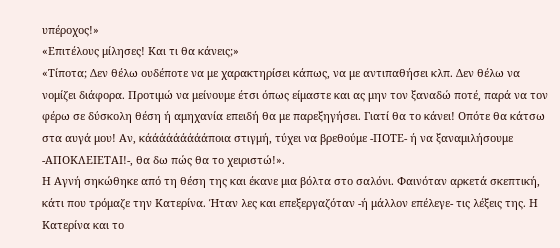υπέροχος!»
«Επιτέλους μίλησες! Και τι θα κάνεις;»
«Τίποτα; Δεν θέλω ουδέποτε να με χαρακτηρίσει κάπως, να με αντιπαθήσει κλπ. Δεν θέλω να νομίζει διάφορα. Προτιμώ να μείνουμε έτσι όπως είμαστε και ας μην τον ξαναδώ ποτέ, παρά να τον φέρω σε δύσκολη θέση ή αμηχανία επειδή θα με παρεξηγήσει. Γιατί θα το κάνει! Οπότε θα κάτσω στα αυγά μου! Αν, κάάάάάάάάάποια στιγμή, τύχει να βρεθούμε -ΠΟΤΕ- ή να ξαναμιλήσουμε -ΑΠΟΚΛΕΙΕΤΑΙ!-, θα δω πώς θα το χειριστώ!».
Η Αγνή σηκώθηκε από τη θέση της και έκανε μια βόλτα στο σαλόνι. Φαινόταν αρκετά σκεπτική, κάτι που τρόμαζε την Κατερίνα. Ήταν λες και επεξεργαζόταν -ή μάλλον επέλεγε- τις λέξεις της. Η Κατερίνα και το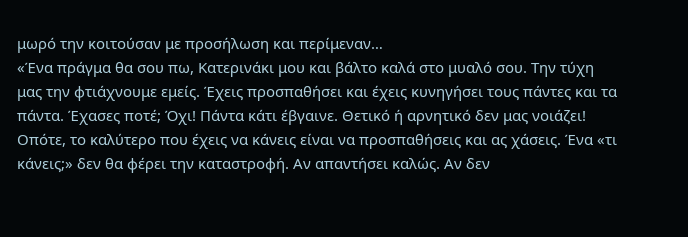μωρό την κοιτούσαν με προσήλωση και περίμεναν…
«Ένα πράγμα θα σου πω, Κατερινάκι μου και βάλτο καλά στο μυαλό σου. Την τύχη μας την φτιάχνουμε εμείς. Έχεις προσπαθήσει και έχεις κυνηγήσει τους πάντες και τα πάντα. Έχασες ποτέ; Όχι! Πάντα κάτι έβγαινε. Θετικό ή αρνητικό δεν μας νοιάζει! Οπότε, το καλύτερο που έχεις να κάνεις είναι να προσπαθήσεις και ας χάσεις. Ένα «τι κάνεις;» δεν θα φέρει την καταστροφή. Αν απαντήσει καλώς. Αν δεν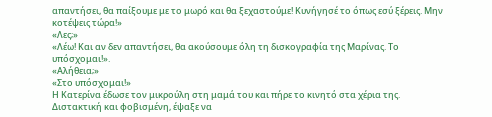απαντήσει, θα παίξουμε με το μωρό και θα ξεχαστούμε! Κυνήγησέ το όπως εσύ ξέρεις. Μην κοτέψεις τώρα!»
«Λες;»
«Λέω! Και αν δεν απαντήσει, θα ακούσουμε όλη τη δισκογραφία της Μαρίνας. Το υπόσχομαι!».
«Αλήθεια;»
«Στο υπόσχομαι!»
Η Κατερίνα έδωσε τον μικρούλη στη μαμά του και πήρε το κινητό στα χέρια της. Διστακτική και φοβισμένη, έψαξε να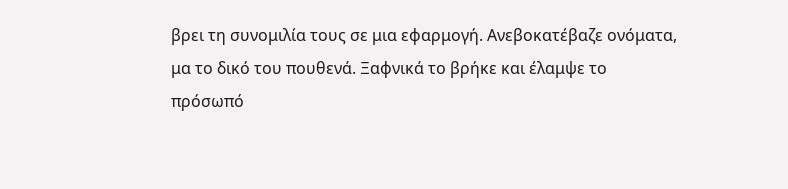βρει τη συνομιλία τους σε μια εφαρμογή. Ανεβοκατέβαζε ονόματα, μα το δικό του πουθενά. Ξαφνικά το βρήκε και έλαμψε το πρόσωπό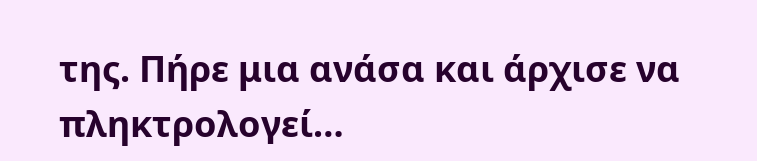της. Πήρε μια ανάσα και άρχισε να πληκτρολογεί…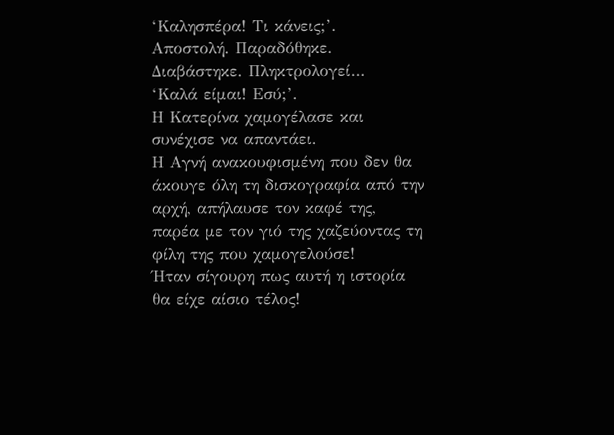‘Καλησπέρα! Τι κάνεις;’.
Αποστολή. Παραδόθηκε. Διαβάστηκε. Πληκτρολογεί…
‘Καλά είμαι! Εσύ;’.
Η Κατερίνα χαμογέλασε και συνέχισε να απαντάει.
Η Αγνή ανακουφισμένη που δεν θα άκουγε όλη τη δισκογραφία από την αρχή, απήλαυσε τον καφέ της, παρέα με τον γιό της χαζεύοντας τη φίλη της που χαμογελούσε!
Ήταν σίγουρη πως αυτή η ιστορία θα είχε αίσιο τέλος!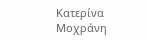Κατερίνα Μοχράνη